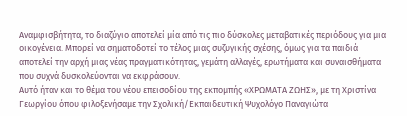Αναμφισβήτητα, το διαζύγιο αποτελεί μία από τις πιο δύσκολες μεταβατικές περιόδους για μια οικογένεια. Μπορεί να σηματοδοτεί το τέλος μιας συζυγικής σχέσης, όμως για τα παιδιά αποτελεί την αρχή μιας νέας πραγματικότητας, γεμάτη αλλαγές, ερωτήματα και συναισθήματα που συχνά δυσκολεύονται να εκφράσουν.
Αυτό ήταν και το θέμα του νέου επεισοδίου της εκπομπής «ΧΡΩΜΑΤΑ ΖΩΗΣ», με τη Χριστίνα Γεωργίου όπου φιλοξενήσαμε την Σχολική/Εκπαιδευτική Ψυχολόγο Παναγιώτα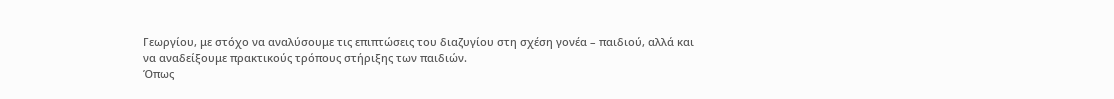Γεωργίου, με στόχο να αναλύσουμε τις επιπτώσεις του διαζυγίου στη σχέση γονέα – παιδιού, αλλά και να αναδείξουμε πρακτικούς τρόπους στήριξης των παιδιών.
Όπως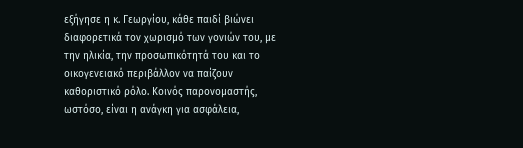εξήγησε η κ. Γεωργίου, κάθε παιδί βιώνει διαφορετικά τον χωρισμό των γονιών του, με την ηλικία, την προσωπικότητά του και το οικογενειακό περιβάλλον να παίζουν καθοριστικό ρόλο. Κοινός παρονομαστής, ωστόσο, είναι η ανάγκη για ασφάλεια,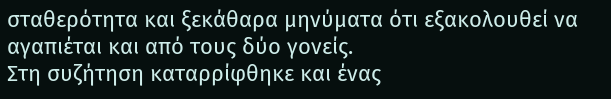σταθερότητα και ξεκάθαρα μηνύματα ότι εξακολουθεί να αγαπιέται και από τους δύο γονείς.
Στη συζήτηση καταρρίφθηκε και ένας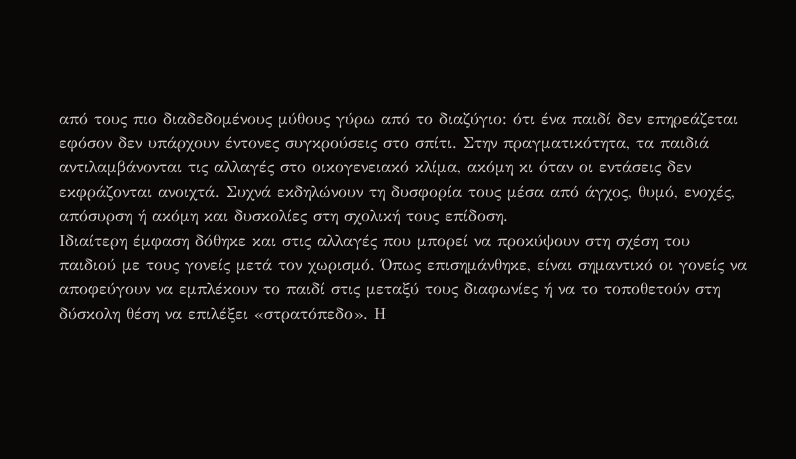από τους πιο διαδεδομένους μύθους γύρω από το διαζύγιο: ότι ένα παιδί δεν επηρεάζεται εφόσον δεν υπάρχουν έντονες συγκρούσεις στο σπίτι. Στην πραγματικότητα, τα παιδιά αντιλαμβάνονται τις αλλαγές στο οικογενειακό κλίμα, ακόμη κι όταν οι εντάσεις δεν εκφράζονται ανοιχτά. Συχνά εκδηλώνουν τη δυσφορία τους μέσα από άγχος, θυμό, ενοχές, απόσυρση ή ακόμη και δυσκολίες στη σχολική τους επίδοση.
Ιδιαίτερη έμφαση δόθηκε και στις αλλαγές που μπορεί να προκύψουν στη σχέση του παιδιού με τους γονείς μετά τον χωρισμό. Όπως επισημάνθηκε, είναι σημαντικό οι γονείς να αποφεύγουν να εμπλέκουν το παιδί στις μεταξύ τους διαφωνίες ή να το τοποθετούν στη δύσκολη θέση να επιλέξει «στρατόπεδο». Η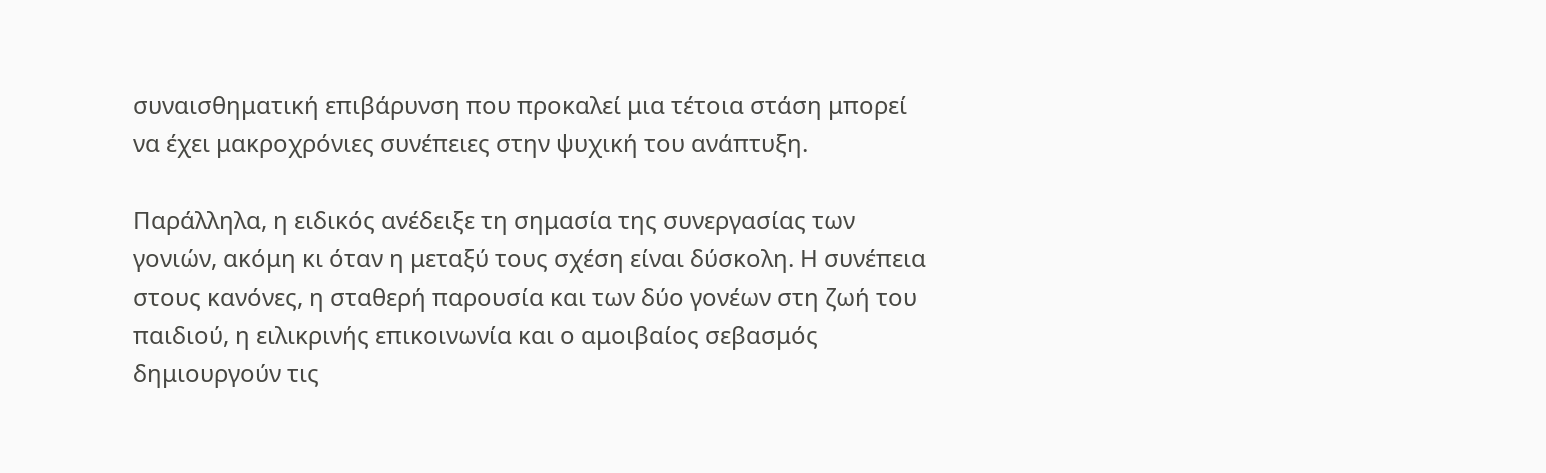συναισθηματική επιβάρυνση που προκαλεί μια τέτοια στάση μπορεί να έχει μακροχρόνιες συνέπειες στην ψυχική του ανάπτυξη.

Παράλληλα, η ειδικός ανέδειξε τη σημασία της συνεργασίας των γονιών, ακόμη κι όταν η μεταξύ τους σχέση είναι δύσκολη. Η συνέπεια στους κανόνες, η σταθερή παρουσία και των δύο γονέων στη ζωή του παιδιού, η ειλικρινής επικοινωνία και ο αμοιβαίος σεβασμός δημιουργούν τις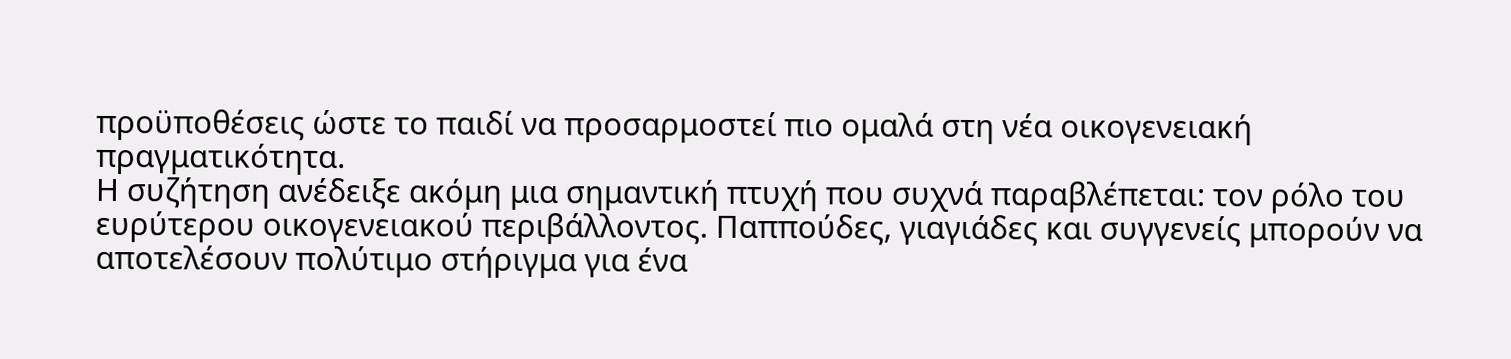προϋποθέσεις ώστε το παιδί να προσαρμοστεί πιο ομαλά στη νέα οικογενειακή πραγματικότητα.
Η συζήτηση ανέδειξε ακόμη μια σημαντική πτυχή που συχνά παραβλέπεται: τον ρόλο του ευρύτερου οικογενειακού περιβάλλοντος. Παππούδες, γιαγιάδες και συγγενείς μπορούν να αποτελέσουν πολύτιμο στήριγμα για ένα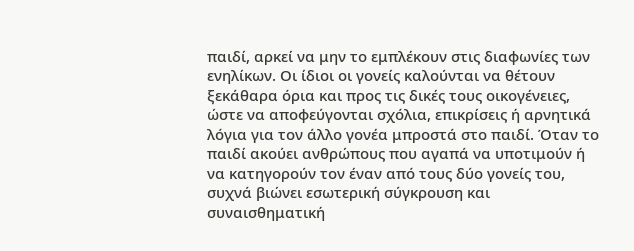παιδί, αρκεί να μην το εμπλέκουν στις διαφωνίες των ενηλίκων. Οι ίδιοι οι γονείς καλούνται να θέτουν ξεκάθαρα όρια και προς τις δικές τους οικογένειες, ώστε να αποφεύγονται σχόλια, επικρίσεις ή αρνητικά λόγια για τον άλλο γονέα μπροστά στο παιδί. Όταν το παιδί ακούει ανθρώπους που αγαπά να υποτιμούν ή να κατηγορούν τον έναν από τους δύο γονείς του, συχνά βιώνει εσωτερική σύγκρουση και συναισθηματική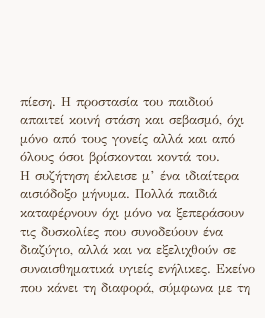πίεση. Η προστασία του παιδιού απαιτεί κοινή στάση και σεβασμό, όχι μόνο από τους γονείς αλλά και από όλους όσοι βρίσκονται κοντά του.
Η συζήτηση έκλεισε μ’ ένα ιδιαίτερα αισιόδοξο μήνυμα. Πολλά παιδιά καταφέρνουν όχι μόνο να ξεπεράσουν τις δυσκολίες που συνοδεύουν ένα διαζύγιο, αλλά και να εξελιχθούν σε συναισθηματικά υγιείς ενήλικες. Εκείνο που κάνει τη διαφορά, σύμφωνα με τη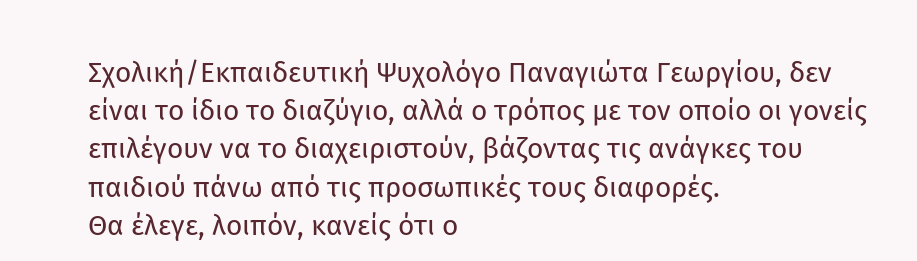Σχολική/Εκπαιδευτική Ψυχολόγο Παναγιώτα Γεωργίου, δεν είναι το ίδιο το διαζύγιο, αλλά ο τρόπος με τον οποίο οι γονείς επιλέγουν να το διαχειριστούν, βάζοντας τις ανάγκες του παιδιού πάνω από τις προσωπικές τους διαφορές.
Θα έλεγε, λοιπόν, κανείς ότι ο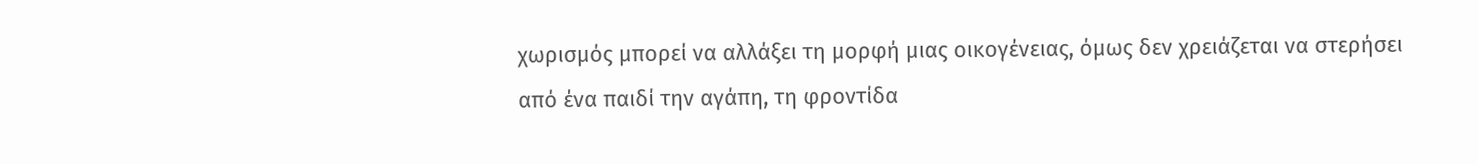χωρισμός μπορεί να αλλάξει τη μορφή μιας οικογένειας, όμως δεν χρειάζεται να στερήσει από ένα παιδί την αγάπη, τη φροντίδα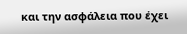και την ασφάλεια που έχει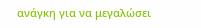ανάγκη για να μεγαλώσει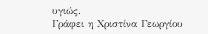υγιώς.
Γράφει η Χριστίνα Γεωργίου